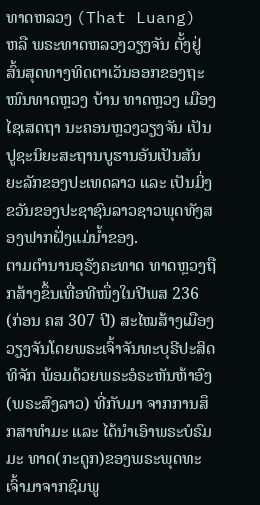ທາດຫລວງ (That Luang) ຫລື ພຣະທາດຫລວງວຽງຈັນ ຕັ້ງຢູ່ສົ້ນສຸດທາງທິດຕາເວັນອອກຂອງຖະໜົນທາດຫຼວງ ບ້ານ ທາດຫຼວງ ເມືອງໄຊເສດຖາ ນະຄອນຫຼວງວຽງຈັນ ເປັນປູຊະນິຍະສະຖານບູຮານອັນເປັນສັນຍະລັກຂອງປະເທດລາວ ແລະ ເປັນມິ່ງຂວັນຂອງປະຊາຊົນລາວຊາວພຸດທັງສອງຟາກຝັ່ງແມ່ນ້ຳຂອງ.
ຕາມຕຳນານອຸຣັງຄະທາດ ທາດຫຼວງຖືກສ້າງຂຶ້ນເທື່ອທີໜຶ່ງໃນປີພສ 236 (ກ່ອນ ຄສ 307 ປີ) ສະໄໝສ້າງເມືອງວຽງຈັນໂດຍພຣະເຈົ້າຈັນທະບຸຣີປະສິດທິຈັກ ພ້ອມດ້ວຍພຣະອໍຣະຫັນຫ້າອົງ (ພຣະສົງລາວ) ທີ່ກັບມາ ຈາກການສຶກສາທຳມະ ແລະ ໄດ້ນຳເອົາພຣະບໍຣົມມະ ທາດ(ກະດູກ)ຂອງພຣະພຸດທະເຈົ້າມາຈາກຊົມພູ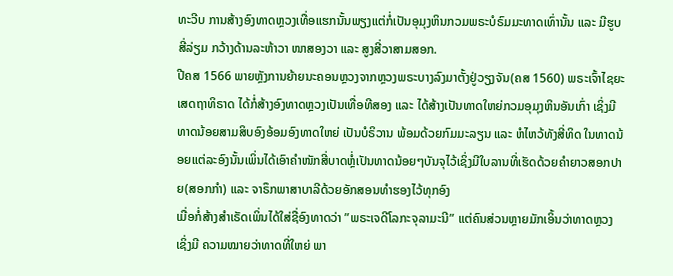ທະວີບ ການສ້າງອົງທາດຫຼວງເທື່ອແຮກນັ້ນພຽງແຕ່ກໍ່ເປັນອຸມຸງຫິນກວມພຣະບໍຣົມມະທາດເທົ່ານັ້ນ ແລະ ມີຮູບສີ່ລ່ຽມ ກວ້າງດ້ານລະຫ້າວາ ໜາສອງວາ ແລະ ສູງສີ່ວາສາມສອກ.
ປີຄສ 1566 ພາຍຫຼັງການຍ້າຍນະຄອນຫຼວງຈາກຫຼວງພຣະບາງລົງມາຕັ້ງຢູ່ວຽງຈັນ(ຄສ 1560) ພຣະເຈົ້າໄຊຍະເສດຖາທິຣາດ ໄດ້ກໍ່ສ້າງອົງທາດຫຼວງເປັນເທື່ອທີສອງ ແລະ ໄດ້ສ້າງເປັນທາດໃຫຍ່ກວມອຸມຸງຫິນອັນເກົ່າ ເຊິ່ງມີທາດນ້ອຍສາມສິບອົງອ້ອມອົງທາດໃຫຍ່ ເປັນບໍຣິວານ ພ້ອມດ້ວຍກົມມະລຽນ ແລະ ຫໍໄຫວ້ທັງສີ່ທິດ ໃນທາດນ້ອຍແຕ່ລະອົງນັ້ນເພິ່ນໄດ້ເອົາຄຳໜັກສີ່ບາດຫຼໍ່ເປັນທາດນ້ອຍໆບັນຈຸໄວ້ເຊິ່ງມີໃບລານທີ່ເຮັດດ້ວຍຄຳຍາວສອກປາຍ(ສອກກຳ) ແລະ ຈາຣຶກພາສາບາລີດ້ວຍອັກສອນທຳຮອງໄວ້ທຸກອົງ
ເມື່ອກໍ່ສ້າງສຳເຣັດເພິ່ນໄດ້ໃສ່ຊື່ອົງທາດວ່າ ”ພຣະເຈດີໂລກະຈຸລາມະນີ” ແຕ່ຄົນສ່ວນຫຼາຍມັກເອິ້ນວ່າທາດຫຼວງ ເຊິ່ງມີ ຄວາມໝາຍວ່າທາດທີ່ໃຫຍ່ ພາ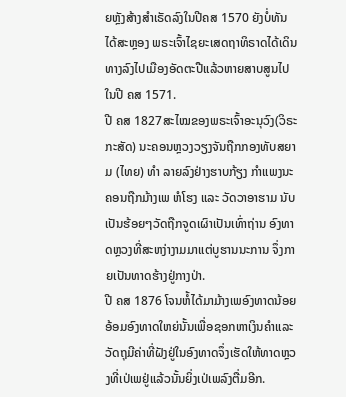ຍຫຼັງສ້າງສຳເຣັດລົງໃນປີຄສ 1570 ຍັງບໍ່ທັນໄດ້ສະຫຼອງ ພຣະເຈົ້າໄຊຍະເສດຖາທິຣາດໄດ້ເດິນທາງລົງໄປເມືອງອັດຕະປືແລ້ວຫາຍສາບສູນໄປໃນປີ ຄສ 1571.
ປີ ຄສ 1827ສະໄໝຂອງພຣະເຈົ້າອະນຸວົງ(ວິຣະກະສັດ) ນະຄອນຫຼວງວຽງຈັນຖືກກອງທັບສຍາມ (ໄທຍ) ທຳ ລາຍລົງຢ່າງຮາບກ້ຽງ ກຳແພງນະຄອນຖືກມ້າງເພ ຫໍໂຮງ ແລະ ວັດວາອາຮາມ ນັບເປັນຮ້ອຍໆວັດຖືກຈູດເຜົາເປັນເທົ່າຖ່ານ ອົງທາດຫຼວງທີ່ສະຫງ່າງາມມາແຕ່ບູຮານນະການ ຈຶ່ງກາຍເປັນທາດຮ້າງຢູ່ກາງປ່າ.
ປີ ຄສ 1876 ໂຈນຫໍ້ໄດ້ມາມ້າງເພອົງທາດນ້ອຍອ້ອມອົງທາດໃຫຍ່ນັ້ນເພື່ອຊອກຫາເງິນຄຳແລະວັດຖຸມີຄ່າທີ່ຝັງຢູ່ໃນອົງທາດຈຶ່ງເຮັດໃຫ້ທາດຫຼວງທີ່ເປ່ເພຢູ່ແລ້ວນັ້ນຍິ່ງເປ່ເພລົງຕື່ມອີກ.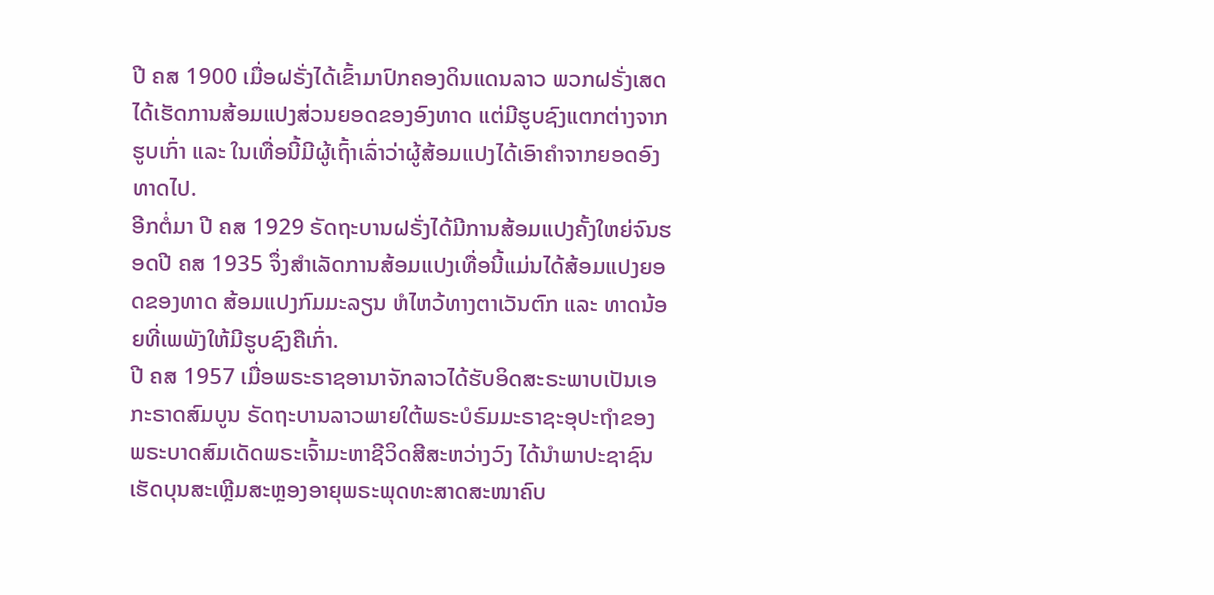ປີ ຄສ 1900 ເມື່ອຝຣັ່ງໄດ້ເຂົ້າມາປົກຄອງດິນແດນລາວ ພວກຝຣັ່ງເສດໄດ້ເຮັດການສ້ອມແປງສ່ວນຍອດຂອງອົງທາດ ແຕ່ມີຮູບຊົງແຕກຕ່າງຈາກຮູບເກົ່າ ແລະ ໃນເທື່ອນີ້ມີຜູ້ເຖົ້າເລົ່າວ່າຜູ້ສ້ອມແປງໄດ້ເອົາຄຳຈາກຍອດອົງທາດໄປ.
ອີກຕໍ່ມາ ປີ ຄສ 1929 ຣັດຖະບານຝຣັ່ງໄດ້ມີການສ້ອມແປງຄັ້ງໃຫຍ່ຈົນຮອດປີ ຄສ 1935 ຈຶ່ງສຳເລັດການສ້ອມແປງເທື່ອນີ້ແມ່ນໄດ້ສ້ອມແປງຍອດຂອງທາດ ສ້ອມແປງກົມມະລຽນ ຫໍໄຫວ້ທາງຕາເວັນຕົກ ແລະ ທາດນ້ອຍທີ່ເພພັງໃຫ້ມີຮູບຊົງຄືເກົ່າ.
ປີ ຄສ 1957 ເມື່ອພຣະຣາຊອານາຈັກລາວໄດ້ຮັບອິດສະຣະພາບເປັນເອກະຣາດສົມບູນ ຣັດຖະບານລາວພາຍໃຕ້ພຣະບໍຣົມມະຣາຊະອຸປະຖຳຂອງພຣະບາດສົມເດັດພຣະເຈົ້າມະຫາຊີວິດສີສະຫວ່າງວົງ ໄດ້ນຳພາປະຊາຊົນເຮັດບຸນສະເຫຼີມສະຫຼອງອາຍຸພຣະພຸດທະສາດສະໜາຄົບ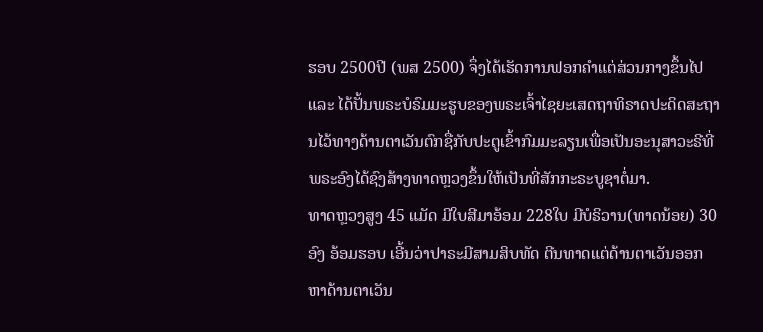ຮອບ 2500ປີ (ພສ 2500) ຈຶ່ງໄດ້ເຮັດການຟອກຄຳແຕ່ສ່ວນກາງຂຶ້ນໄປ ແລະ ໄດ້ປັ້ນພຣະບໍຣົມມະຮູບຂອງພຣະເຈົ້າໄຊຍະເສດຖາທິຣາດປະດິດສະຖານໄວ້ທາງດ້ານຕາເວັນຕົກຊື່ກັບປະຕູເຂົ້າກົມມະລຽນເພື່ອເປັນອະນຸສາວະຣີທີ່ພຣະອົງໄດ້ຊົງສ້າງທາດຫຼວງຂຶ້ນໃຫ້ເປັນທີ່ສັກກະຣະບູຊາຕໍ່ມາ.
ທາດຫຼວງສູງ 45 ແມັດ ມີໃບສີມາອ້ອມ 228ໃບ ມີບໍຣິວານ(ທາດນ້ອຍ) 30 ອົງ ອ້ອມຮອບ ເອີ້ນວ່າປາຣະມີສາມສິບທັດ ຕີນທາດແຕ່ດ້ານຕາເວັນອອກຫາດ້ານຕາເວັນ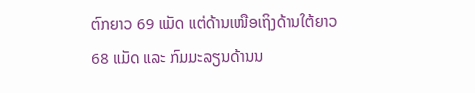ຕົກຍາວ 69 ແມັດ ແຕ່ດ້ານເໜືອເຖິງດ້ານໃຕ້ຍາວ 68 ແມັດ ແລະ ກົມມະລຽນດ້ານນ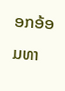ອກອ້ອມທາ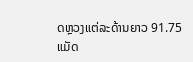ດຫຼວງແຕ່ລະດ້ານຍາວ 91.75 ແມັດ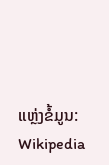ແຫຼ່ງຂໍ້ມູນ: Wikipedia